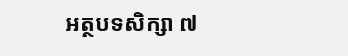អត្ថបទសិក្សា ៧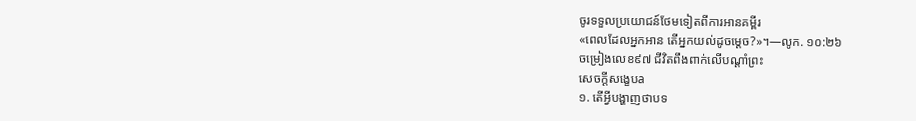ចូរទទួលប្រយោជន៍ថែមទៀតពីការអានគម្ពីរ
«ពេលដែលអ្នកអាន តើអ្នកយល់ដូចម្ដេច?»។—លូក. ១០:២៦
ចម្រៀងលេខ៩៧ ជីវិតពឹងពាក់លើបណ្ដាំព្រះ
សេចក្ដីសង្ខេបa
១. តើអ្វីបង្ហាញថាបទ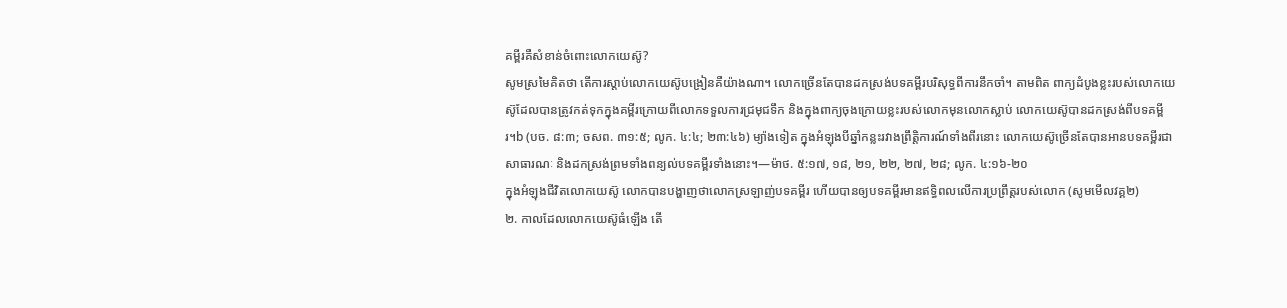គម្ពីរគឺសំខាន់ចំពោះលោកយេស៊ូ?
សូមស្រមៃគិតថា តើការស្ដាប់លោកយេស៊ូបង្រៀនគឺយ៉ាងណា។ លោកច្រើនតែបានដកស្រង់បទគម្ពីរបរិសុទ្ធពីការនឹកចាំ។ តាមពិត ពាក្យដំបូងខ្លះរបស់លោកយេស៊ូដែលបានត្រូវកត់ទុកក្នុងគម្ពីរក្រោយពីលោកទទួលការជ្រមុជទឹក និងក្នុងពាក្យចុងក្រោយខ្លះរបស់លោកមុនលោកស្លាប់ លោកយេស៊ូបានដកស្រង់ពីបទគម្ពីរ។b (បច. ៨:៣; ចសព. ៣១:៥; លូក. ៤:៤; ២៣:៤៦) ម្យ៉ាងទៀត ក្នុងអំឡុងបីឆ្នាំកន្លះរវាងព្រឹត្តិការណ៍ទាំងពីរនោះ លោកយេស៊ូច្រើនតែបានអានបទគម្ពីរជាសាធារណៈ និងដកស្រង់ព្រមទាំងពន្យល់បទគម្ពីរទាំងនោះ។—ម៉ាថ. ៥:១៧, ១៨, ២១, ២២, ២៧, ២៨; លូក. ៤:១៦-២០
ក្នុងអំឡុងជីវិតលោកយេស៊ូ លោកបានបង្ហាញថាលោកស្រឡាញ់បទគម្ពីរ ហើយបានឲ្យបទគម្ពីរមានឥទ្ធិពលលើការប្រព្រឹត្តរបស់លោក (សូមមើលវគ្គ២)
២. កាលដែលលោកយេស៊ូធំឡើង តើ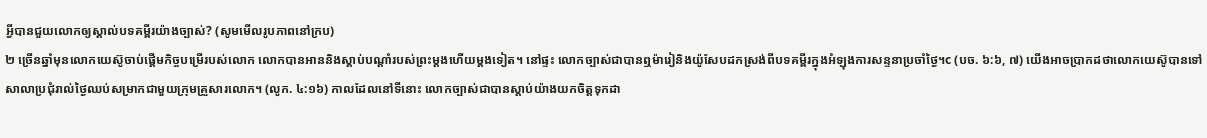អ្វីបានជួយលោកឲ្យស្គាល់បទគម្ពីរយ៉ាងច្បាស់? (សូមមើលរូបភាពនៅក្រប)
២ ច្រើនឆ្នាំមុនលោកយេស៊ូចាប់ផ្ដើមកិច្ចបម្រើរបស់លោក លោកបានអាននិងស្ដាប់បណ្ដាំរបស់ព្រះម្ដងហើយម្ដងទៀត។ នៅផ្ទះ លោកច្បាស់ជាបានឮម៉ារៀនិងយ៉ូសែបដកស្រង់ពីបទគម្ពីរក្នុងអំឡុងការសន្ទនាប្រចាំថ្ងៃ។c (បច. ៦:៦, ៧) យើងអាចប្រាកដថាលោកយេស៊ូបានទៅសាលាប្រជុំរាល់ថ្ងៃឈប់សម្រាកជាមួយក្រុមគ្រួសារលោក។ (លូក. ៤:១៦) កាលដែលនៅទីនោះ លោកច្បាស់ជាបានស្ដាប់យ៉ាងយកចិត្តទុកដា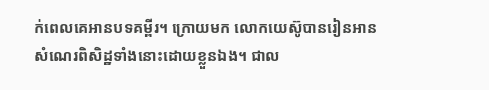ក់ពេលគេអានបទគម្ពីរ។ ក្រោយមក លោកយេស៊ូបានរៀនអានសំណេរពិសិដ្ឋទាំងនោះដោយខ្លួនឯង។ ជាល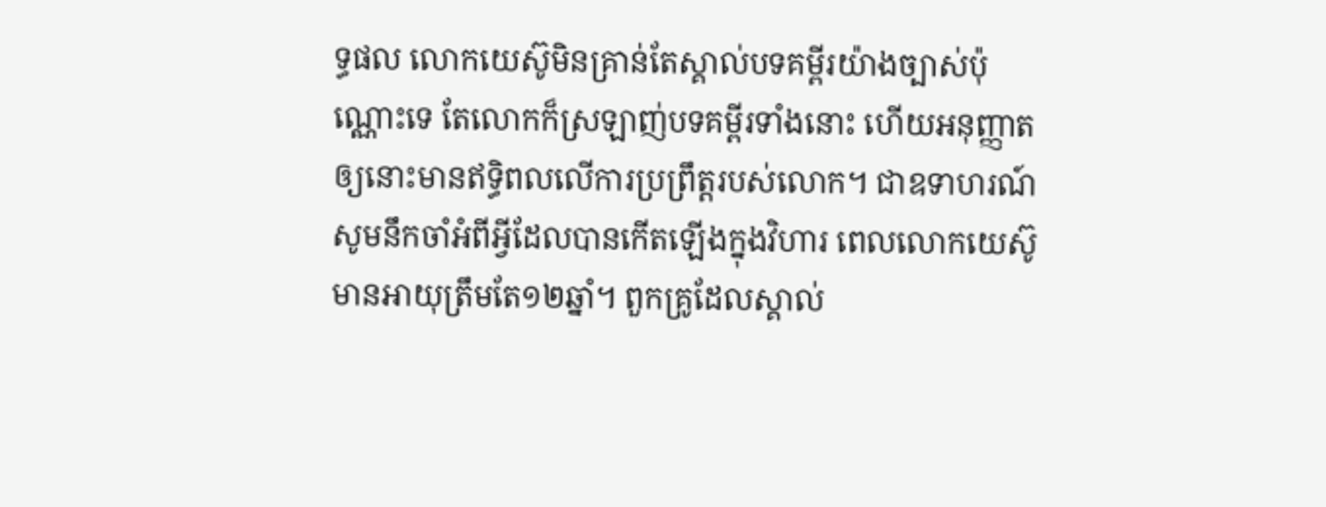ទ្ធផល លោកយេស៊ូមិនគ្រាន់តែស្គាល់បទគម្ពីរយ៉ាងច្បាស់ប៉ុណ្ណោះទេ តែលោកក៏ស្រឡាញ់បទគម្ពីរទាំងនោះ ហើយអនុញ្ញាតឲ្យនោះមានឥទ្ធិពលលើការប្រព្រឹត្តរបស់លោក។ ជាឧទាហរណ៍ សូមនឹកចាំអំពីអ្វីដែលបានកើតឡើងក្នុងវិហារ ពេលលោកយេស៊ូមានអាយុត្រឹមតែ១២ឆ្នាំ។ ពួកគ្រូដែលស្គាល់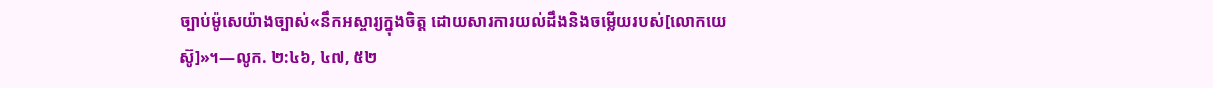ច្បាប់ម៉ូសេយ៉ាងច្បាស់«នឹកអស្ចារ្យក្នុងចិត្ត ដោយសារការយល់ដឹងនិងចម្លើយរបស់[លោកយេស៊ូ]»។—លូក. ២:៤៦, ៤៧, ៥២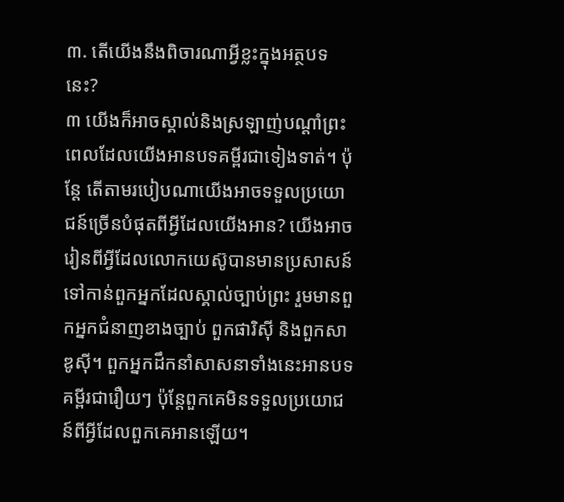៣. តើយើងនឹងពិចារណាអ្វីខ្លះក្នុងអត្ថបទនេះ?
៣ យើងក៏អាចស្គាល់និងស្រឡាញ់បណ្ដាំព្រះ ពេលដែលយើងអានបទគម្ពីរជាទៀងទាត់។ ប៉ុន្តែ តើតាមរបៀបណាយើងអាចទទួលប្រយោជន៍ច្រើនបំផុតពីអ្វីដែលយើងអាន? យើងអាចរៀនពីអ្វីដែលលោកយេស៊ូបានមានប្រសាសន៍ទៅកាន់ពួកអ្នកដែលស្គាល់ច្បាប់ព្រះ រួមមានពួកអ្នកជំនាញខាងច្បាប់ ពួកផារិស៊ី និងពួកសាឌូស៊ី។ ពួកអ្នកដឹកនាំសាសនាទាំងនេះអានបទគម្ពីរជារឿយៗ ប៉ុន្តែពួកគេមិនទទួលប្រយោជន៍ពីអ្វីដែលពួកគេអានឡើយ។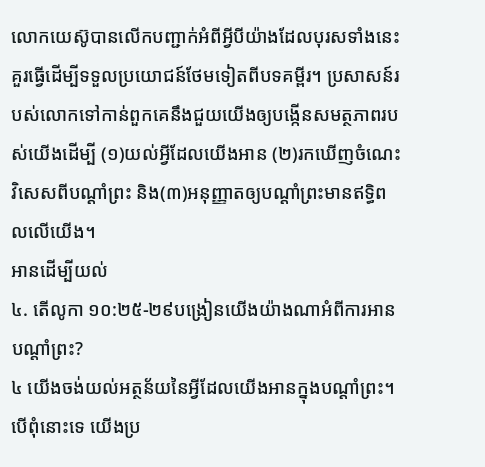លោកយេស៊ូបានលើកបញ្ជាក់អំពីអ្វីបីយ៉ាងដែលបុរសទាំងនេះគួរធ្វើដើម្បីទទួលប្រយោជន៍ថែមទៀតពីបទគម្ពីរ។ ប្រសាសន៍របស់លោកទៅកាន់ពួកគេនឹងជួយយើងឲ្យបង្កើនសមត្ថភាពរបស់យើងដើម្បី (១)យល់អ្វីដែលយើងអាន (២)រកឃើញចំណេះវិសេសពីបណ្ដាំព្រះ និង(៣)អនុញ្ញាតឲ្យបណ្ដាំព្រះមានឥទ្ធិពលលើយើង។
អានដើម្បីយល់
៤. តើលូកា ១០:២៥-២៩បង្រៀនយើងយ៉ាងណាអំពីការអានបណ្ដាំព្រះ?
៤ យើងចង់យល់អត្ថន័យនៃអ្វីដែលយើងអានក្នុងបណ្ដាំព្រះ។ បើពុំនោះទេ យើងប្រ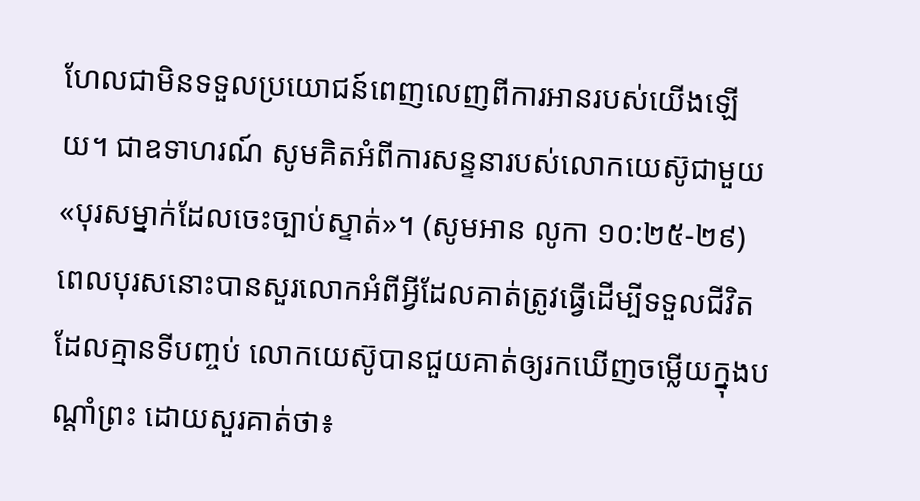ហែលជាមិនទទួលប្រយោជន៍ពេញលេញពីការអានរបស់យើងឡើយ។ ជាឧទាហរណ៍ សូមគិតអំពីការសន្ទនារបស់លោកយេស៊ូជាមួយ«បុរសម្នាក់ដែលចេះច្បាប់ស្ទាត់»។ (សូមអាន លូកា ១០:២៥-២៩) ពេលបុរសនោះបានសួរលោកអំពីអ្វីដែលគាត់ត្រូវធ្វើដើម្បីទទួលជីវិតដែលគ្មានទីបញ្ចប់ លោកយេស៊ូបានជួយគាត់ឲ្យរកឃើញចម្លើយក្នុងបណ្ដាំព្រះ ដោយសួរគាត់ថា៖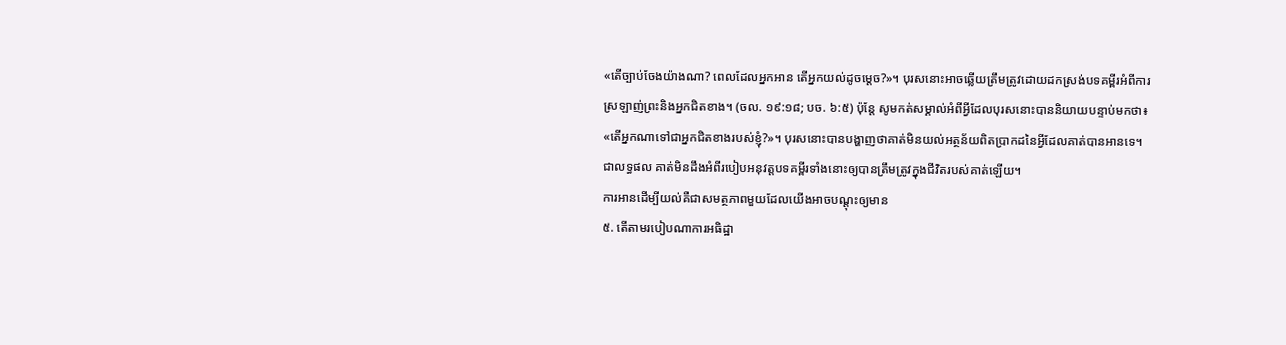«តើច្បាប់ចែងយ៉ាងណា? ពេលដែលអ្នកអាន តើអ្នកយល់ដូចម្ដេច?»។ បុរសនោះអាចឆ្លើយត្រឹមត្រូវដោយដកស្រង់បទគម្ពីរអំពីការស្រឡាញ់ព្រះនិងអ្នកជិតខាង។ (ចល. ១៩:១៨; បច. ៦:៥) ប៉ុន្តែ សូមកត់សម្គាល់អំពីអ្វីដែលបុរសនោះបាននិយាយបន្ទាប់មកថា៖ «តើអ្នកណាទៅជាអ្នកជិតខាងរបស់ខ្ញុំ?»។ បុរសនោះបានបង្ហាញថាគាត់មិនយល់អត្ថន័យពិតប្រាកដនៃអ្វីដែលគាត់បានអានទេ។ ជាលទ្ធផល គាត់មិនដឹងអំពីរបៀបអនុវត្តបទគម្ពីរទាំងនោះឲ្យបានត្រឹមត្រូវក្នុងជីវិតរបស់គាត់ឡើយ។
ការអានដើម្បីយល់គឺជាសមត្ថភាពមួយដែលយើងអាចបណ្ដុះឲ្យមាន
៥. តើតាមរបៀបណាការអធិដ្ឋា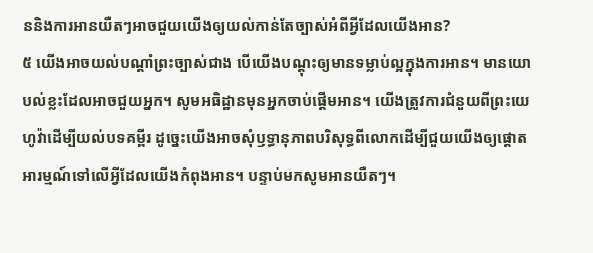ននិងការអានយឺតៗអាចជួយយើងឲ្យយល់កាន់តែច្បាស់អំពីអ្វីដែលយើងអាន?
៥ យើងអាចយល់បណ្ដាំព្រះច្បាស់ជាង បើយើងបណ្ដុះឲ្យមានទម្លាប់ល្អក្នុងការអាន។ មានយោបល់ខ្លះដែលអាចជួយអ្នក។ សូមអធិដ្ឋានមុនអ្នកចាប់ផ្ដើមអាន។ យើងត្រូវការជំនួយពីព្រះយេហូវ៉ាដើម្បីយល់បទគម្ពីរ ដូច្នេះយើងអាចសុំឫទ្ធានុភាពបរិសុទ្ធពីលោកដើម្បីជួយយើងឲ្យផ្ដោតអារម្មណ៍ទៅលើអ្វីដែលយើងកំពុងអាន។ បន្ទាប់មកសូមអានយឺតៗ។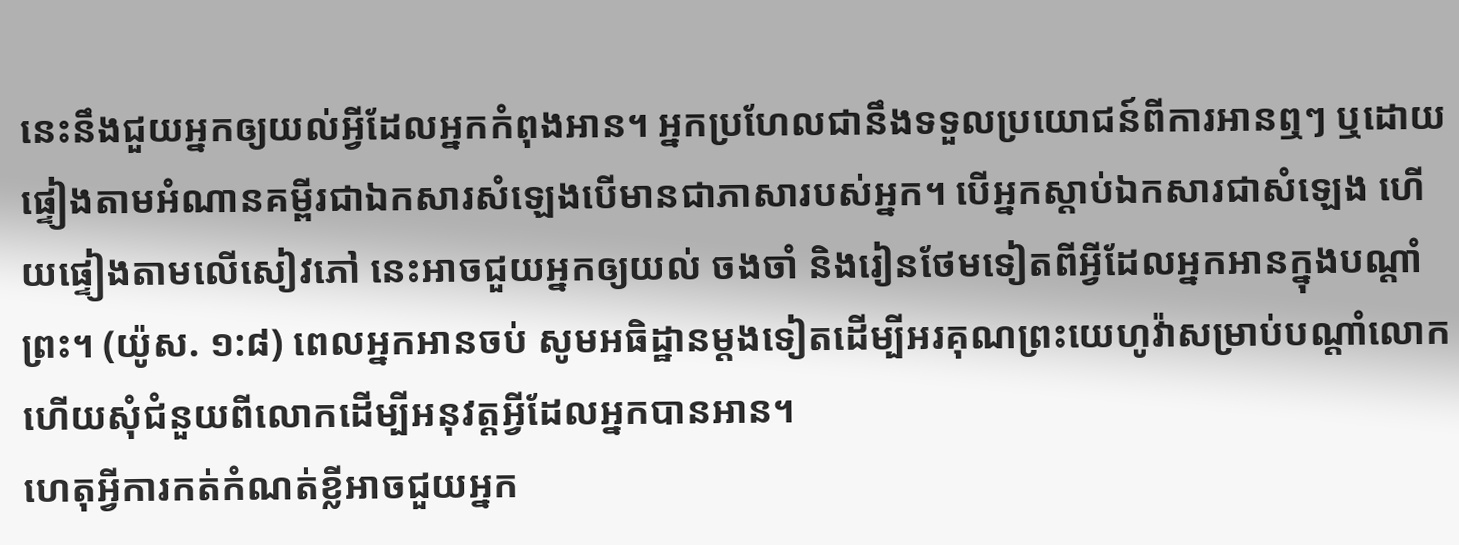នេះនឹងជួយអ្នកឲ្យយល់អ្វីដែលអ្នកកំពុងអាន។ អ្នកប្រហែលជានឹងទទួលប្រយោជន៍ពីការអានឮៗ ឬដោយផ្ទៀងតាមអំណានគម្ពីរជាឯកសារសំឡេងបើមានជាភាសារបស់អ្នក។ បើអ្នកស្ដាប់ឯកសារជាសំឡេង ហើយផ្ទៀងតាមលើសៀវភៅ នេះអាចជួយអ្នកឲ្យយល់ ចងចាំ និងរៀនថែមទៀតពីអ្វីដែលអ្នកអានក្នុងបណ្ដាំព្រះ។ (យ៉ូស. ១:៨) ពេលអ្នកអានចប់ សូមអធិដ្ឋានម្ដងទៀតដើម្បីអរគុណព្រះយេហូវ៉ាសម្រាប់បណ្ដាំលោក ហើយសុំជំនួយពីលោកដើម្បីអនុវត្តអ្វីដែលអ្នកបានអាន។
ហេតុអ្វីការកត់កំណត់ខ្លីអាចជួយអ្នក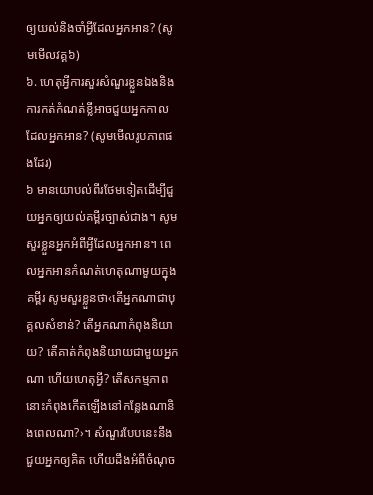ឲ្យយល់និងចាំអ្វីដែលអ្នកអាន? (សូមមើលវគ្គ៦)
៦. ហេតុអ្វីការសួរសំណួរខ្លួនឯងនិងការកត់កំណត់ខ្លីអាចជួយអ្នកកាលដែលអ្នកអាន? (សូមមើលរូបភាពផងដែរ)
៦ មានយោបល់ពីរថែមទៀតដើម្បីជួយអ្នកឲ្យយល់គម្ពីរច្បាស់ជាង។ សូមសួរខ្លួនអ្នកអំពីអ្វីដែលអ្នកអាន។ ពេលអ្នកអានកំណត់ហេតុណាមួយក្នុងគម្ពីរ សូមសួរខ្លួនថា‹តើអ្នកណាជាបុគ្គលសំខាន់? តើអ្នកណាកំពុងនិយាយ? តើគាត់កំពុងនិយាយជាមួយអ្នកណា ហើយហេតុអ្វី? តើសកម្មភាពនោះកំពុងកើតឡើងនៅកន្លែងណានិងពេលណា?›។ សំណួរបែបនេះនឹងជួយអ្នកឲ្យគិត ហើយដឹងអំពីចំណុច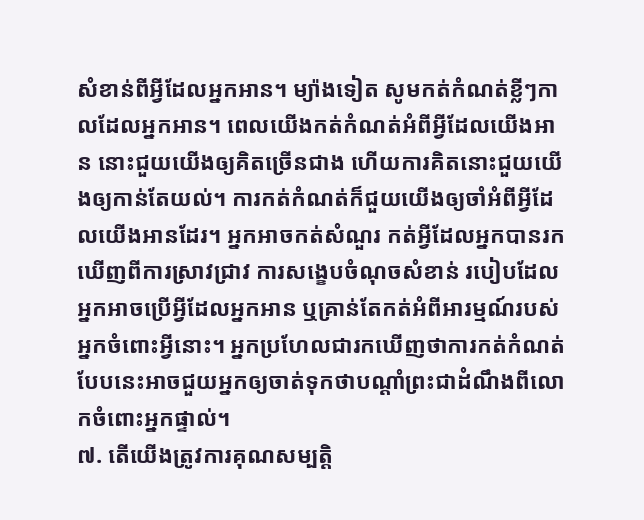សំខាន់ពីអ្វីដែលអ្នកអាន។ ម្យ៉ាងទៀត សូមកត់កំណត់ខ្លីៗកាលដែលអ្នកអាន។ ពេលយើងកត់កំណត់អំពីអ្វីដែលយើងអាន នោះជួយយើងឲ្យគិតច្រើនជាង ហើយការគិតនោះជួយយើងឲ្យកាន់តែយល់។ ការកត់កំណត់ក៏ជួយយើងឲ្យចាំអំពីអ្វីដែលយើងអានដែរ។ អ្នកអាចកត់សំណួរ កត់អ្វីដែលអ្នកបានរកឃើញពីការស្រាវជ្រាវ ការសង្ខេបចំណុចសំខាន់ របៀបដែលអ្នកអាចប្រើអ្វីដែលអ្នកអាន ឬគ្រាន់តែកត់អំពីអារម្មណ៍របស់អ្នកចំពោះអ្វីនោះ។ អ្នកប្រហែលជារកឃើញថាការកត់កំណត់បែបនេះអាចជួយអ្នកឲ្យចាត់ទុកថាបណ្ដាំព្រះជាដំណឹងពីលោកចំពោះអ្នកផ្ទាល់។
៧. តើយើងត្រូវការគុណសម្បត្តិ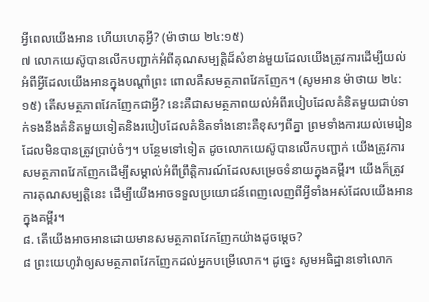អ្វីពេលយើងអាន ហើយហេតុអ្វី? (ម៉ាថាយ ២៤:១៥)
៧ លោកយេស៊ូបានលើកបញ្ជាក់អំពីគុណសម្បត្តិដ៏សំខាន់មួយដែលយើងត្រូវការដើម្បីយល់អំពីអ្វីដែលយើងអានក្នុងបណ្ដាំព្រះ ពោលគឺសមត្ថភាពវែកញែក។ (សូមអាន ម៉ាថាយ ២៤:១៥) តើសមត្ថភាពវែកញែកជាអ្វី? នេះគឺជាសមត្ថភាពយល់អំពីរបៀបដែលគំនិតមួយជាប់ទាក់ទងនឹងគំនិតមួយទៀតនិងរបៀបដែលគំនិតទាំងនោះគឺខុសៗពីគ្នា ព្រមទាំងការយល់មេរៀនដែលមិនបានត្រូវប្រាប់ចំៗ។ បន្ថែមទៅទៀត ដូចលោកយេស៊ូបានលើកបញ្ជាក់ យើងត្រូវការសមត្ថភាពវែកញែកដើម្បីសម្គាល់អំពីព្រឹត្តិការណ៍ដែលសម្រេចទំនាយក្នុងគម្ពីរ។ យើងក៏ត្រូវការគុណសម្បត្តិនេះ ដើម្បីយើងអាចទទួលប្រយោជន៍ពេញលេញពីអ្វីទាំងអស់ដែលយើងអានក្នុងគម្ពីរ។
៨. តើយើងអាចអានដោយមានសមត្ថភាពវែកញែកយ៉ាងដូចម្ដេច?
៨ ព្រះយេហូវ៉ាឲ្យសមត្ថភាពវែកញែកដល់អ្នកបម្រើលោក។ ដូច្នេះ សូមអធិដ្ឋានទៅលោក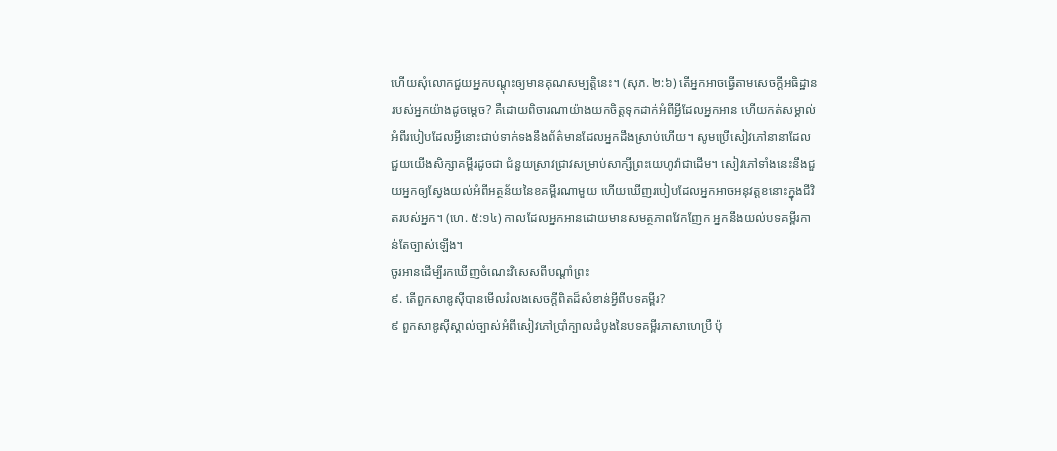ហើយសុំលោកជួយអ្នកបណ្ដុះឲ្យមានគុណសម្បត្តិនេះ។ (សុភ. ២:៦) តើអ្នកអាចធ្វើតាមសេចក្ដីអធិដ្ឋានរបស់អ្នកយ៉ាងដូចម្ដេច? គឺដោយពិចារណាយ៉ាងយកចិត្តទុកដាក់អំពីអ្វីដែលអ្នកអាន ហើយកត់សម្គាល់អំពីរបៀបដែលអ្វីនោះជាប់ទាក់ទងនឹងព័ត៌មានដែលអ្នកដឹងស្រាប់ហើយ។ សូមប្រើសៀវភៅនានាដែលជួយយើងសិក្សាគម្ពីរដូចជា ជំនួយស្រាវជ្រាវសម្រាប់សាក្សីព្រះយេហូវ៉ាជាដើម។ សៀវភៅទាំងនេះនឹងជួយអ្នកឲ្យស្វែងយល់អំពីអត្ថន័យនៃខគម្ពីរណាមួយ ហើយឃើញរបៀបដែលអ្នកអាចអនុវត្តខនោះក្នុងជីវិតរបស់អ្នក។ (ហេ. ៥:១៤) កាលដែលអ្នកអានដោយមានសមត្ថភាពវែកញែក អ្នកនឹងយល់បទគម្ពីរកាន់តែច្បាស់ឡើង។
ចូរអានដើម្បីរកឃើញចំណេះវិសេសពីបណ្ដាំព្រះ
៩. តើពួកសាឌូស៊ីបានមើលរំលងសេចក្ដីពិតដ៏សំខាន់អ្វីពីបទគម្ពីរ?
៩ ពួកសាឌូស៊ីស្គាល់ច្បាស់អំពីសៀវភៅប្រាំក្បាលដំបូងនៃបទគម្ពីរភាសាហេប្រឺ ប៉ុ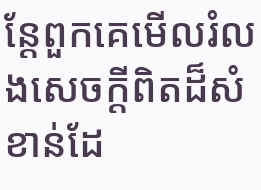ន្តែពួកគេមើលរំលងសេចក្ដីពិតដ៏សំខាន់ដែ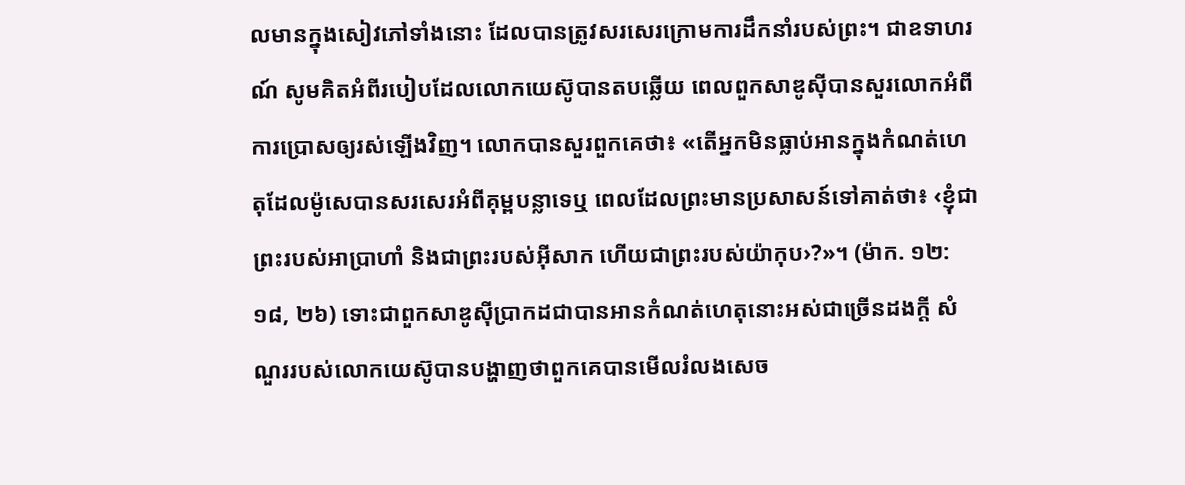លមានក្នុងសៀវភៅទាំងនោះ ដែលបានត្រូវសរសេរក្រោមការដឹកនាំរបស់ព្រះ។ ជាឧទាហរណ៍ សូមគិតអំពីរបៀបដែលលោកយេស៊ូបានតបឆ្លើយ ពេលពួកសាឌូស៊ីបានសួរលោកអំពីការប្រោសឲ្យរស់ឡើងវិញ។ លោកបានសួរពួកគេថា៖ «តើអ្នកមិនធ្លាប់អានក្នុងកំណត់ហេតុដែលម៉ូសេបានសរសេរអំពីគុម្ពបន្លាទេឬ ពេលដែលព្រះមានប្រសាសន៍ទៅគាត់ថា៖ ‹ខ្ញុំជាព្រះរបស់អាប្រាហាំ និងជាព្រះរបស់អ៊ីសាក ហើយជាព្រះរបស់យ៉ាកុប›?»។ (ម៉ាក. ១២:១៨, ២៦) ទោះជាពួកសាឌូស៊ីប្រាកដជាបានអានកំណត់ហេតុនោះអស់ជាច្រើនដងក្ដី សំណួររបស់លោកយេស៊ូបានបង្ហាញថាពួកគេបានមើលរំលងសេច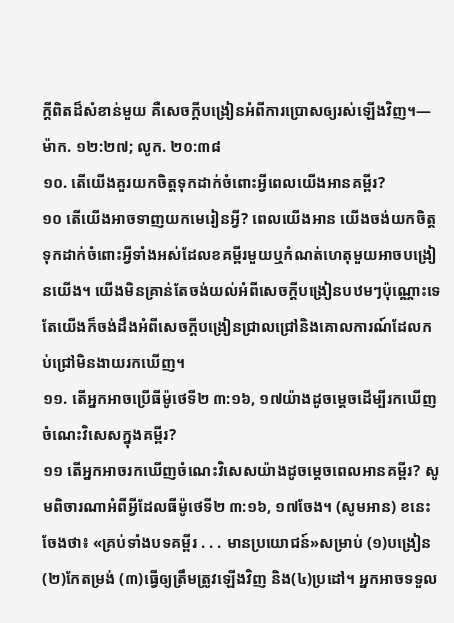ក្ដីពិតដ៏សំខាន់មួយ គឺសេចក្ដីបង្រៀនអំពីការប្រោសឲ្យរស់ឡើងវិញ។—ម៉ាក. ១២:២៧; លូក. ២០:៣៨
១០. តើយើងគួរយកចិត្តទុកដាក់ចំពោះអ្វីពេលយើងអានគម្ពីរ?
១០ តើយើងអាចទាញយកមេរៀនអ្វី? ពេលយើងអាន យើងចង់យកចិត្តទុកដាក់ចំពោះអ្វីទាំងអស់ដែលខគម្ពីរមួយឬកំណត់ហេតុមួយអាចបង្រៀនយើង។ យើងមិនគ្រាន់តែចង់យល់អំពីសេចក្ដីបង្រៀនបឋមៗប៉ុណ្ណោះទេ តែយើងក៏ចង់ដឹងអំពីសេចក្ដីបង្រៀនជ្រាលជ្រៅនិងគោលការណ៍ដែលកប់ជ្រៅមិនងាយរកឃើញ។
១១. តើអ្នកអាចប្រើធីម៉ូថេទី២ ៣:១៦, ១៧យ៉ាងដូចម្ដេចដើម្បីរកឃើញចំណេះវិសេសក្នុងគម្ពីរ?
១១ តើអ្នកអាចរកឃើញចំណេះវិសេសយ៉ាងដូចម្ដេចពេលអានគម្ពីរ? សូមពិចារណាអំពីអ្វីដែលធីម៉ូថេទី២ ៣:១៦, ១៧ចែង។ (សូមអាន) ខនេះចែងថា៖ «គ្រប់ទាំងបទគម្ពីរ . . . មានប្រយោជន៍»សម្រាប់ (១)បង្រៀន (២)កែតម្រង់ (៣)ធ្វើឲ្យត្រឹមត្រូវឡើងវិញ និង(៤)ប្រដៅ។ អ្នកអាចទទួល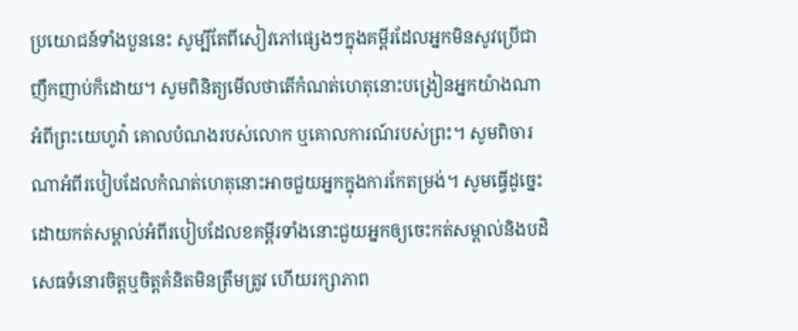ប្រយោជន៍ទាំងបួននេះ សូម្បីតែពីសៀវភៅផ្សេងៗក្នុងគម្ពីរដែលអ្នកមិនសូវប្រើជាញឹកញាប់ក៏ដោយ។ សូមពិនិត្យមើលថាតើកំណត់ហេតុនោះបង្រៀនអ្នកយ៉ាងណាអំពីព្រះយេហូវ៉ា គោលបំណងរបស់លោក ឬគោលការណ៍របស់ព្រះ។ សូមពិចារណាអំពីរបៀបដែលកំណត់ហេតុនោះអាចជួយអ្នកក្នុងការកែតម្រង់។ សូមធ្វើដូច្នេះដោយកត់សម្គាល់អំពីរបៀបដែលខគម្ពីរទាំងនោះជួយអ្នកឲ្យចេះកត់សម្គាល់និងបដិសេធទំនោរចិត្តឬចិត្តគំនិតមិនត្រឹមត្រូវ ហើយរក្សាភាព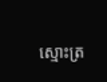ស្មោះត្រ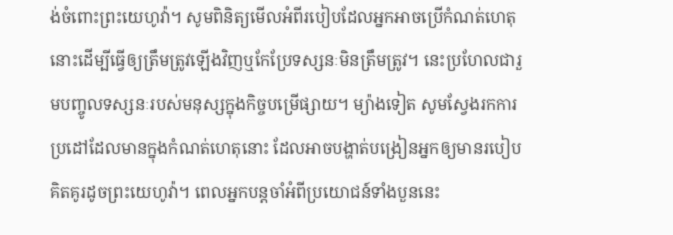ង់ចំពោះព្រះយេហូវ៉ា។ សូមពិនិត្យមើលអំពីរបៀបដែលអ្នកអាចប្រើកំណត់ហេតុនោះដើម្បីធ្វើឲ្យត្រឹមត្រូវឡើងវិញឬកែប្រែទស្សនៈមិនត្រឹមត្រូវ។ នេះប្រហែលជារួមបញ្ចូលទស្សនៈរបស់មនុស្សក្នុងកិច្ចបម្រើផ្សាយ។ ម្យ៉ាងទៀត សូមស្វែងរកការប្រដៅដែលមានក្នុងកំណត់ហេតុនោះ ដែលអាចបង្ហាត់បង្រៀនអ្នកឲ្យមានរបៀបគិតគូរដូចព្រះយេហូវ៉ា។ ពេលអ្នកបន្តចាំអំពីប្រយោជន៍ទាំងបួននេះ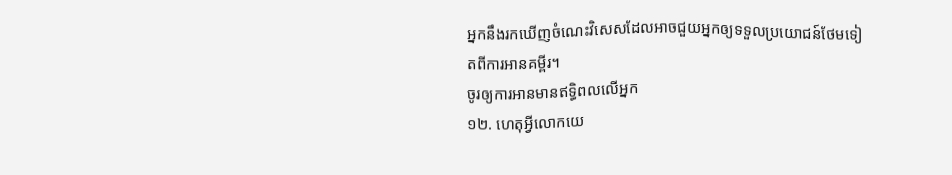អ្នកនឹងរកឃើញចំណេះវិសេសដែលអាចជួយអ្នកឲ្យទទួលប្រយោជន៍ថែមទៀតពីការអានគម្ពីរ។
ចូរឲ្យការអានមានឥទ្ធិពលលើអ្នក
១២. ហេតុអ្វីលោកយេ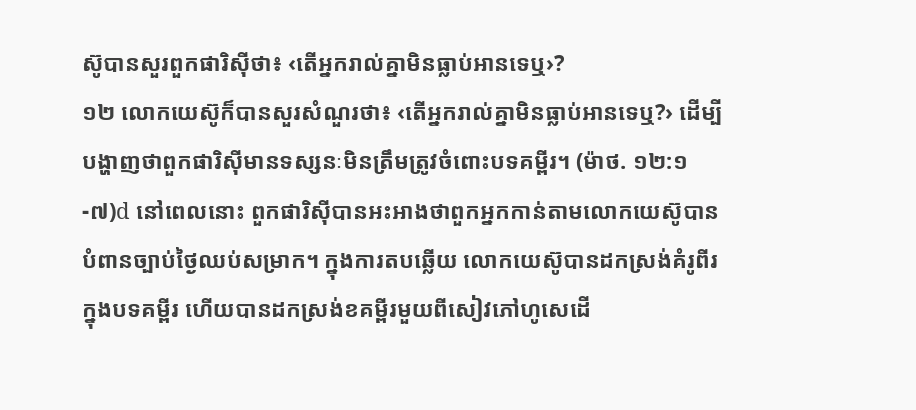ស៊ូបានសួរពួកផារិស៊ីថា៖ ‹តើអ្នករាល់គ្នាមិនធ្លាប់អានទេឬ›?
១២ លោកយេស៊ូក៏បានសួរសំណួរថា៖ ‹តើអ្នករាល់គ្នាមិនធ្លាប់អានទេឬ?› ដើម្បីបង្ហាញថាពួកផារិស៊ីមានទស្សនៈមិនត្រឹមត្រូវចំពោះបទគម្ពីរ។ (ម៉ាថ. ១២:១-៧)d នៅពេលនោះ ពួកផារិស៊ីបានអះអាងថាពួកអ្នកកាន់តាមលោកយេស៊ូបានបំពានច្បាប់ថ្ងៃឈប់សម្រាក។ ក្នុងការតបឆ្លើយ លោកយេស៊ូបានដកស្រង់គំរូពីរក្នុងបទគម្ពីរ ហើយបានដកស្រង់ខគម្ពីរមួយពីសៀវភៅហូសេដើ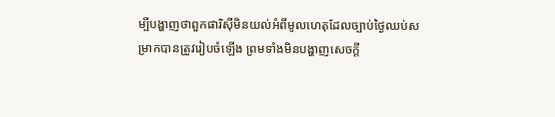ម្បីបង្ហាញថាពួកផារិស៊ីមិនយល់អំពីមូលហេតុដែលច្បាប់ថ្ងៃឈប់សម្រាកបានត្រូវរៀបចំឡើង ព្រមទាំងមិនបង្ហាញសេចក្ដី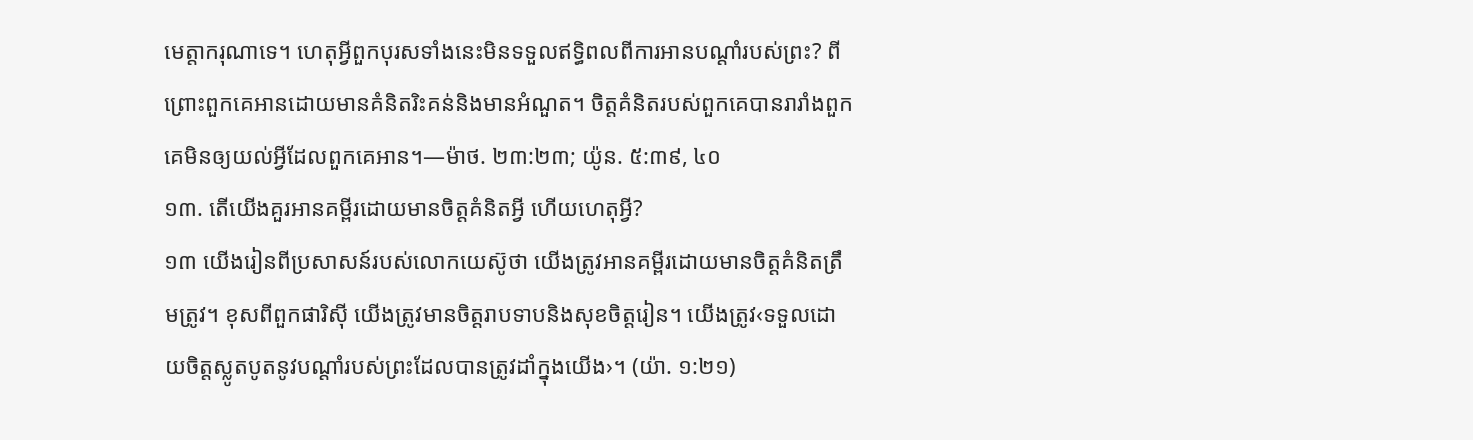មេត្តាករុណាទេ។ ហេតុអ្វីពួកបុរសទាំងនេះមិនទទួលឥទ្ធិពលពីការអានបណ្ដាំរបស់ព្រះ? ពីព្រោះពួកគេអានដោយមានគំនិតរិះគន់និងមានអំណួត។ ចិត្តគំនិតរបស់ពួកគេបានរារាំងពួកគេមិនឲ្យយល់អ្វីដែលពួកគេអាន។—ម៉ាថ. ២៣:២៣; យ៉ូន. ៥:៣៩, ៤០
១៣. តើយើងគួរអានគម្ពីរដោយមានចិត្តគំនិតអ្វី ហើយហេតុអ្វី?
១៣ យើងរៀនពីប្រសាសន៍របស់លោកយេស៊ូថា យើងត្រូវអានគម្ពីរដោយមានចិត្តគំនិតត្រឹមត្រូវ។ ខុសពីពួកផារិស៊ី យើងត្រូវមានចិត្តរាបទាបនិងសុខចិត្តរៀន។ យើងត្រូវ‹ទទួលដោយចិត្តស្លូតបូតនូវបណ្ដាំរបស់ព្រះដែលបានត្រូវដាំក្នុងយើង›។ (យ៉ា. ១:២១)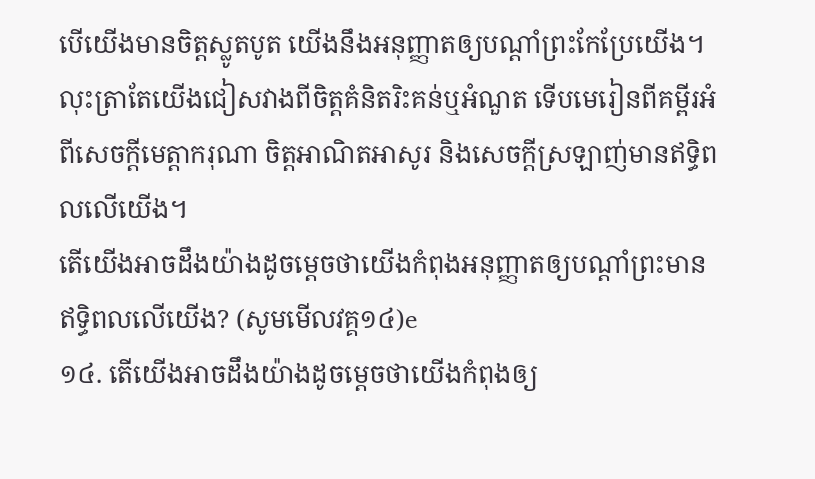បើយើងមានចិត្តស្លូតបូត យើងនឹងអនុញ្ញាតឲ្យបណ្ដាំព្រះកែប្រែយើង។ លុះត្រាតែយើងជៀសវាងពីចិត្តគំនិតរិះគន់ឬអំណួត ទើបមេរៀនពីគម្ពីរអំពីសេចក្ដីមេត្តាករុណា ចិត្តអាណិតអាសូរ និងសេចក្ដីស្រឡាញ់មានឥទ្ធិពលលើយើង។
តើយើងអាចដឹងយ៉ាងដូចម្ដេចថាយើងកំពុងអនុញ្ញាតឲ្យបណ្ដាំព្រះមានឥទ្ធិពលលើយើង? (សូមមើលវគ្គ១៤)e
១៤. តើយើងអាចដឹងយ៉ាងដូចម្ដេចថាយើងកំពុងឲ្យ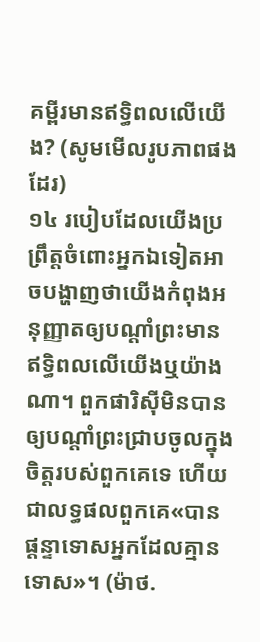គម្ពីរមានឥទ្ធិពលលើយើង? (សូមមើលរូបភាពផងដែរ)
១៤ របៀបដែលយើងប្រព្រឹត្តចំពោះអ្នកឯទៀតអាចបង្ហាញថាយើងកំពុងអនុញ្ញាតឲ្យបណ្ដាំព្រះមានឥទ្ធិពលលើយើងឬយ៉ាងណា។ ពួកផារិស៊ីមិនបានឲ្យបណ្ដាំព្រះជ្រាបចូលក្នុងចិត្តរបស់ពួកគេទេ ហើយជាលទ្ធផលពួកគេ«បានផ្ដន្ទាទោសអ្នកដែលគ្មានទោស»។ (ម៉ាថ.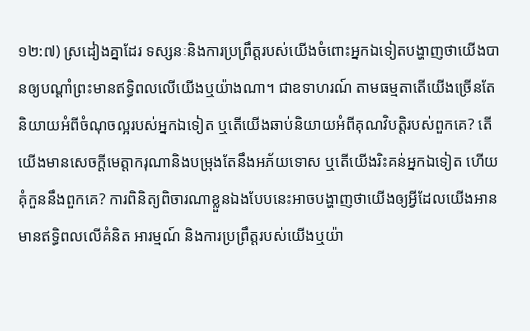១២:៧) ស្រដៀងគ្នាដែរ ទស្សនៈនិងការប្រព្រឹត្តរបស់យើងចំពោះអ្នកឯទៀតបង្ហាញថាយើងបានឲ្យបណ្ដាំព្រះមានឥទ្ធិពលលើយើងឬយ៉ាងណា។ ជាឧទាហរណ៍ តាមធម្មតាតើយើងច្រើនតែនិយាយអំពីចំណុចល្អរបស់អ្នកឯទៀត ឬតើយើងឆាប់និយាយអំពីគុណវិបត្តិរបស់ពួកគេ? តើយើងមានសេចក្ដីមេត្តាករុណានិងបម្រុងតែនឹងអភ័យទោស ឬតើយើងរិះគន់អ្នកឯទៀត ហើយគុំកួននឹងពួកគេ? ការពិនិត្យពិចារណាខ្លួនឯងបែបនេះអាចបង្ហាញថាយើងឲ្យអ្វីដែលយើងអានមានឥទ្ធិពលលើគំនិត អារម្មណ៍ និងការប្រព្រឹត្តរបស់យើងឬយ៉ា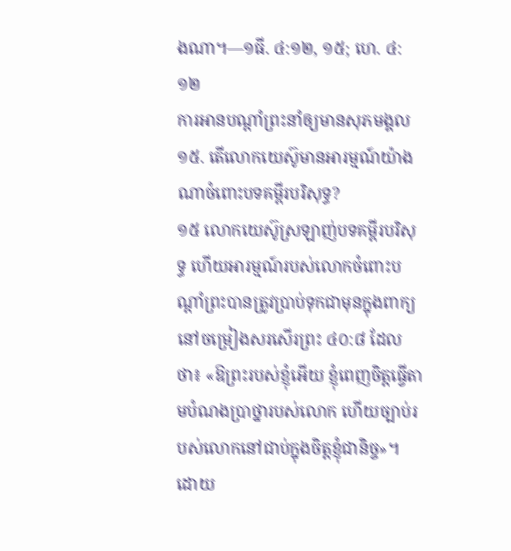ងណា។—១ធី. ៤:១២, ១៥; ហេ. ៤:១២
ការអានបណ្ដាំព្រះនាំឲ្យមានសុភមង្គល
១៥. តើលោកយេស៊ូមានអារម្មណ៍យ៉ាងណាចំពោះបទគម្ពីរបរិសុទ្ធ?
១៥ លោកយេស៊ូស្រឡាញ់បទគម្ពីរបរិសុទ្ធ ហើយអារម្មណ៍របស់លោកចំពោះបណ្ដាំព្រះបានត្រូវប្រាប់ទុកជាមុនក្នុងពាក្យនៅចម្រៀងសរសើរព្រះ ៤០:៨ ដែលថា៖ «ឱព្រះរបស់ខ្ញុំអើយ ខ្ញុំពេញចិត្តធ្វើតាមបំណងប្រាថ្នារបស់លោក ហើយច្បាប់របស់លោកនៅជាប់ក្នុងចិត្តខ្ញុំជានិច្ច»។ ដោយ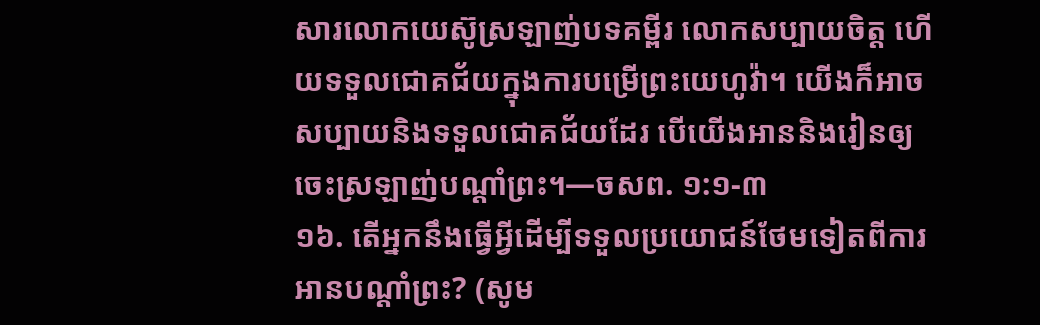សារលោកយេស៊ូស្រឡាញ់បទគម្ពីរ លោកសប្បាយចិត្ត ហើយទទួលជោគជ័យក្នុងការបម្រើព្រះយេហូវ៉ា។ យើងក៏អាចសប្បាយនិងទទួលជោគជ័យដែរ បើយើងអាននិងរៀនឲ្យចេះស្រឡាញ់បណ្ដាំព្រះ។—ចសព. ១:១-៣
១៦. តើអ្នកនឹងធ្វើអ្វីដើម្បីទទួលប្រយោជន៍ថែមទៀតពីការអានបណ្ដាំព្រះ? (សូម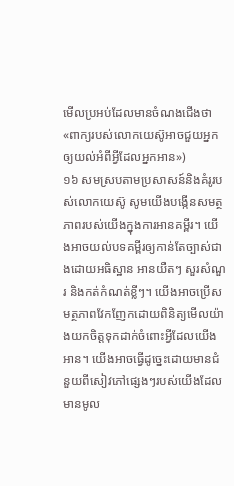មើលប្រអប់ដែលមានចំណងជើងថា «ពាក្យរបស់លោកយេស៊ូអាចជួយអ្នកឲ្យយល់អំពីអ្វីដែលអ្នកអាន»)
១៦ សមស្របតាមប្រសាសន៍និងគំរូរបស់លោកយេស៊ូ សូមយើងបង្កើនសមត្ថភាពរបស់យើងក្នុងការអានគម្ពីរ។ យើងអាចយល់បទគម្ពីរឲ្យកាន់តែច្បាស់ជាងដោយអធិស្ឋាន អានយឺតៗ សួរសំណួរ និងកត់កំណត់ខ្លីៗ។ យើងអាចប្រើសមត្ថភាពវែកញែកដោយពិនិត្យមើលយ៉ាងយកចិត្តទុកដាក់ចំពោះអ្វីដែលយើងអាន។ យើងអាចធ្វើដូច្នេះដោយមានជំនួយពីសៀវភៅផ្សេងៗរបស់យើងដែលមានមូល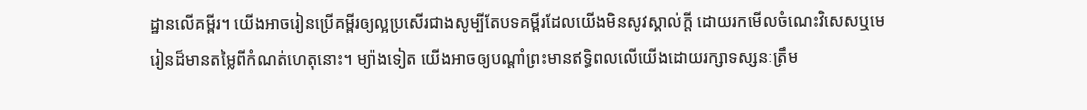ដ្ឋានលើគម្ពីរ។ យើងអាចរៀនប្រើគម្ពីរឲ្យល្អប្រសើរជាងសូម្បីតែបទគម្ពីរដែលយើងមិនសូវស្គាល់ក្ដី ដោយរកមើលចំណេះវិសេសឬមេរៀនដ៏មានតម្លៃពីកំណត់ហេតុនោះ។ ម្យ៉ាងទៀត យើងអាចឲ្យបណ្ដាំព្រះមានឥទ្ធិពលលើយើងដោយរក្សាទស្សនៈត្រឹម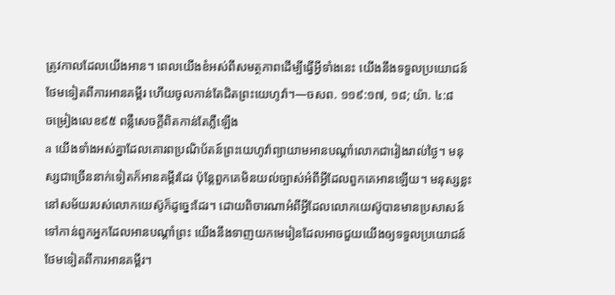ត្រូវកាលដែលយើងអាន។ ពេលយើងខំអស់ពីសមត្ថភាពដើម្បីធ្វើអ្វីទាំងនេះ យើងនឹងទទួលប្រយោជន៍ថែមទៀតពីការអានគម្ពីរ ហើយចូលកាន់តែជិតព្រះយេហូវ៉ា។—ចសព. ១១៩:១៧, ១៨; យ៉ា. ៤:៨
ចម្រៀងលេខ៩៥ ពន្លឺសេចក្ដីពិតកាន់តែភ្លឺឡើង
a យើងទាំងអស់គ្នាដែលគោរពប្រណិប័តន៍ព្រះយេហូវ៉ាព្យាយាមអានបណ្ដាំលោកជារៀងរាល់ថ្ងៃ។ មនុស្សជាច្រើននាក់ទៀតក៏អានគម្ពីរដែរ ប៉ុន្តែពួកគេមិនយល់ច្បាស់អំពីអ្វីដែលពួកគេអានឡើយ។ មនុស្សខ្លះនៅសម័យរបស់លោកយេស៊ូក៏ដូច្នេះដែរ។ ដោយពិចារណាអំពីអ្វីដែលលោកយេស៊ូបានមានប្រសាសន៍ទៅកាន់ពួកអ្នកដែលអានបណ្ដាំព្រះ យើងនឹងទាញយកមេរៀនដែលអាចជួយយើងឲ្យទទួលប្រយោជន៍ថែមទៀតពីការអានគម្ពីរ។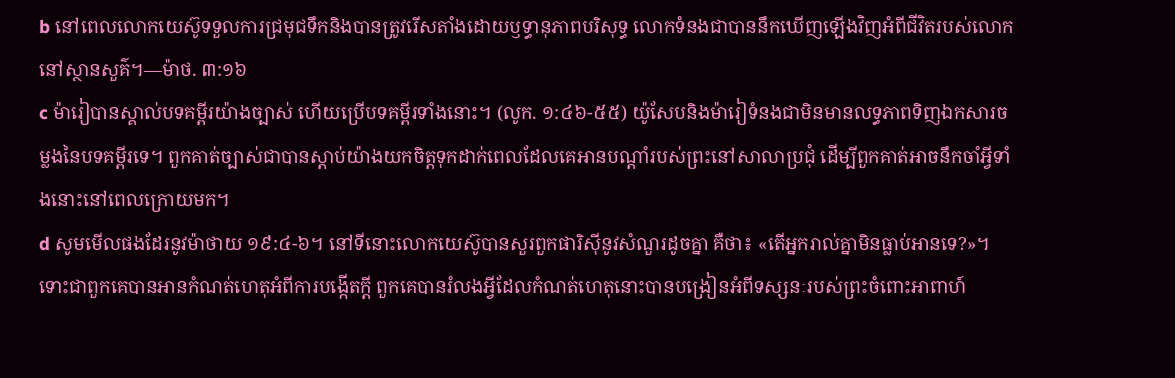b នៅពេលលោកយេស៊ូទទួលការជ្រមុជទឹកនិងបានត្រូវរើសតាំងដោយឫទ្ធានុភាពបរិសុទ្ធ លោកទំនងជាបាននឹកឃើញឡើងវិញអំពីជីវិតរបស់លោកនៅស្ថានសួគ៌។—ម៉ាថ. ៣:១៦
c ម៉ារៀបានស្គាល់បទគម្ពីរយ៉ាងច្បាស់ ហើយប្រើបទគម្ពីរទាំងនោះ។ (លូក. ១:៤៦-៥៥) យ៉ូសែបនិងម៉ារៀទំនងជាមិនមានលទ្ធភាពទិញឯកសារចម្លងនៃបទគម្ពីរទេ។ ពួកគាត់ច្បាស់ជាបានស្ដាប់យ៉ាងយកចិត្តទុកដាក់ពេលដែលគេអានបណ្ដាំរបស់ព្រះនៅសាលាប្រជុំ ដើម្បីពួកគាត់អាចនឹកចាំអ្វីទាំងនោះនៅពេលក្រោយមក។
d សូមមើលផងដែរនូវម៉ាថាយ ១៩:៤-៦។ នៅទីនោះលោកយេស៊ូបានសួរពួកផារិស៊ីនូវសំណួរដូចគ្នា គឺថា៖ «តើអ្នករាល់គ្នាមិនធ្លាប់អានទេ?»។ ទោះជាពួកគេបានអានកំណត់ហេតុអំពីការបង្កើតក្ដី ពួកគេបានរំលងអ្វីដែលកំណត់ហេតុនោះបានបង្រៀនអំពីទស្សនៈរបស់ព្រះចំពោះអាពាហ៍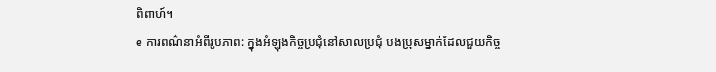ពិពាហ៍។
e ការពណ៌នាអំពីរូបភាព: ក្នុងអំឡុងកិច្ចប្រជុំនៅសាលប្រជុំ បងប្រុសម្នាក់ដែលជួយកិច្ច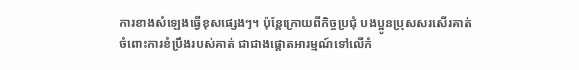ការខាងសំឡេងធ្វើខុសផ្សេងៗ។ ប៉ុន្តែក្រោយពីកិច្ចប្រជុំ បងប្អូនប្រុសសរសើរគាត់ចំពោះការខំប្រឹងរបស់គាត់ ជាជាងផ្ដោតអារម្មណ៍ទៅលើកំ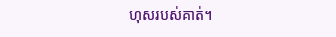ហុសរបស់គាត់។